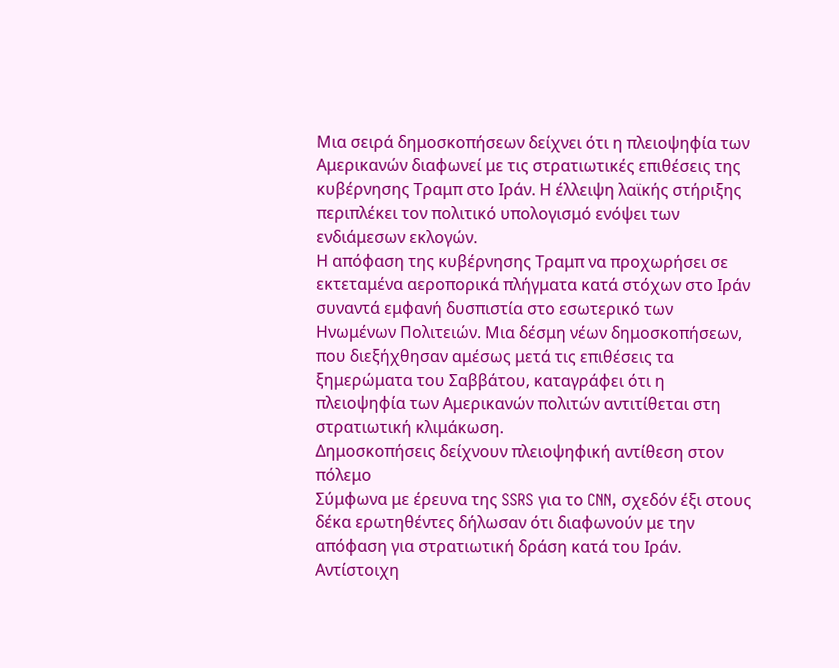Μια σειρά δημοσκοπήσεων δείχνει ότι η πλειοψηφία των Αμερικανών διαφωνεί με τις στρατιωτικές επιθέσεις της κυβέρνησης Τραμπ στο Ιράν. Η έλλειψη λαϊκής στήριξης περιπλέκει τον πολιτικό υπολογισμό ενόψει των ενδιάμεσων εκλογών.
Η απόφαση της κυβέρνησης Τραμπ να προχωρήσει σε εκτεταμένα αεροπορικά πλήγματα κατά στόχων στο Ιράν συναντά εμφανή δυσπιστία στο εσωτερικό των Ηνωμένων Πολιτειών. Μια δέσμη νέων δημοσκοπήσεων, που διεξήχθησαν αμέσως μετά τις επιθέσεις τα ξημερώματα του Σαββάτου, καταγράφει ότι η πλειοψηφία των Αμερικανών πολιτών αντιτίθεται στη στρατιωτική κλιμάκωση.
Δημοσκοπήσεις δείχνουν πλειοψηφική αντίθεση στον πόλεμο
Σύμφωνα με έρευνα της SSRS για το CNN, σχεδόν έξι στους δέκα ερωτηθέντες δήλωσαν ότι διαφωνούν με την απόφαση για στρατιωτική δράση κατά του Ιράν. Αντίστοιχη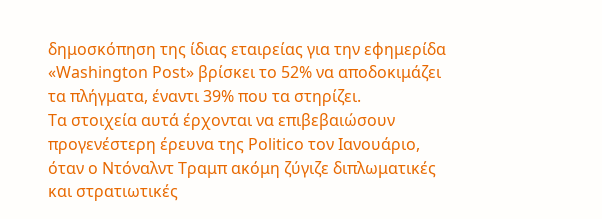δημοσκόπηση της ίδιας εταιρείας για την εφημερίδα «Washington Post» βρίσκει το 52% να αποδοκιμάζει τα πλήγματα, έναντι 39% που τα στηρίζει.
Τα στοιχεία αυτά έρχονται να επιβεβαιώσουν προγενέστερη έρευνα της Politico τον Ιανουάριο, όταν ο Ντόναλντ Τραμπ ακόμη ζύγιζε διπλωματικές και στρατιωτικές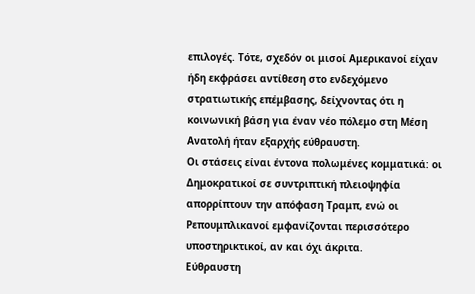επιλογές. Τότε, σχεδόν οι μισοί Αμερικανοί είχαν ήδη εκφράσει αντίθεση στο ενδεχόμενο στρατιωτικής επέμβασης, δείχνοντας ότι η κοινωνική βάση για έναν νέο πόλεμο στη Μέση Ανατολή ήταν εξαρχής εύθραυστη.
Οι στάσεις είναι έντονα πολωμένες κομματικά: οι Δημοκρατικοί σε συντριπτική πλειοψηφία απορρίπτουν την απόφαση Τραμπ, ενώ οι Ρεπουμπλικανοί εμφανίζονται περισσότερο υποστηρικτικοί, αν και όχι άκριτα.
Εύθραυστη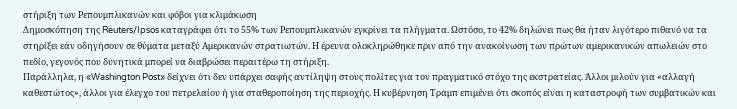στήριξη των Ρεπουμπλικανών και φόβοι για κλιμάκωση
Δημοσκόπηση της Reuters/Ipsos καταγράφει ότι το 55% των Ρεπουμπλικανών εγκρίνει τα πλήγματα. Ωστόσο, το 42% δηλώνει πως θα ήταν λιγότερο πιθανό να τα στηρίξει εάν οδηγήσουν σε θύματα μεταξύ Αμερικανών στρατιωτών. Η έρευνα ολοκληρώθηκε πριν από την ανακοίνωση των πρώτων αμερικανικών απωλειών στο πεδίο, γεγονός που δυνητικά μπορεί να διαβρώσει περαιτέρω τη στήριξη.
Παράλληλα, η «Washington Post» δείχνει ότι δεν υπάρχει σαφής αντίληψη στους πολίτες για τον πραγματικό στόχο της εκστρατείας. Άλλοι μιλούν για «αλλαγή καθεστώτος», άλλοι για έλεγχο του πετρελαίου ή για σταθεροποίηση της περιοχής. Η κυβέρνηση Τραμπ επιμένει ότι σκοπός είναι η καταστροφή των συμβατικών και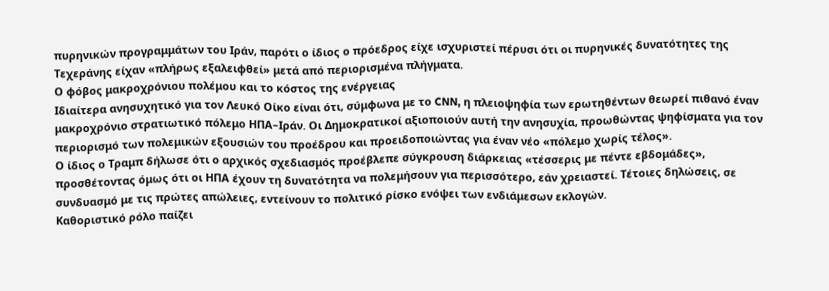πυρηνικών προγραμμάτων του Ιράν, παρότι ο ίδιος ο πρόεδρος είχε ισχυριστεί πέρυσι ότι οι πυρηνικές δυνατότητες της Τεχεράνης είχαν «πλήρως εξαλειφθεί» μετά από περιορισμένα πλήγματα.
Ο φόβος μακροχρόνιου πολέμου και το κόστος της ενέργειας
Ιδιαίτερα ανησυχητικό για τον Λευκό Οίκο είναι ότι, σύμφωνα με το CNN, η πλειοψηφία των ερωτηθέντων θεωρεί πιθανό έναν μακροχρόνιο στρατιωτικό πόλεμο ΗΠΑ–Ιράν. Οι Δημοκρατικοί αξιοποιούν αυτή την ανησυχία, προωθώντας ψηφίσματα για τον περιορισμό των πολεμικών εξουσιών του προέδρου και προειδοποιώντας για έναν νέο «πόλεμο χωρίς τέλος».
Ο ίδιος ο Τραμπ δήλωσε ότι ο αρχικός σχεδιασμός προέβλεπε σύγκρουση διάρκειας «τέσσερις με πέντε εβδομάδες», προσθέτοντας όμως ότι οι ΗΠΑ έχουν τη δυνατότητα να πολεμήσουν για περισσότερο, εάν χρειαστεί. Τέτοιες δηλώσεις, σε συνδυασμό με τις πρώτες απώλειες, εντείνουν το πολιτικό ρίσκο ενόψει των ενδιάμεσων εκλογών.
Καθοριστικό ρόλο παίζει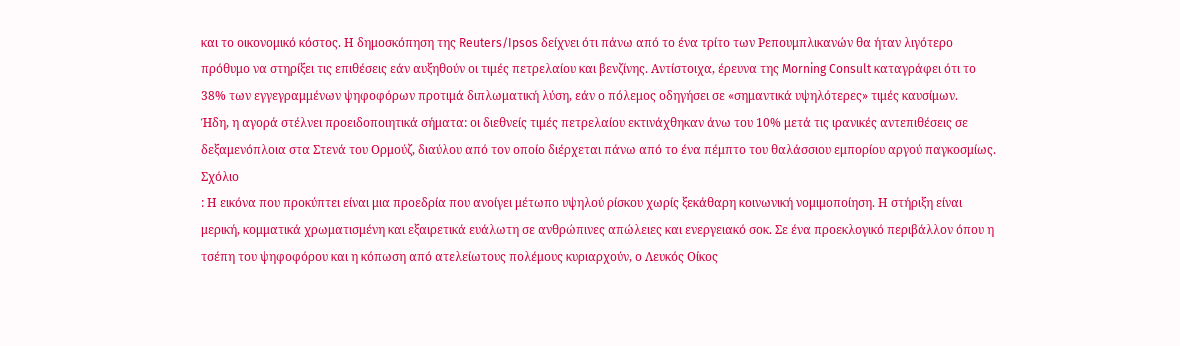και το οικονομικό κόστος. Η δημοσκόπηση της Reuters/Ipsos δείχνει ότι πάνω από το ένα τρίτο των Ρεπουμπλικανών θα ήταν λιγότερο πρόθυμο να στηρίξει τις επιθέσεις εάν αυξηθούν οι τιμές πετρελαίου και βενζίνης. Αντίστοιχα, έρευνα της Morning Consult καταγράφει ότι το 38% των εγγεγραμμένων ψηφοφόρων προτιμά διπλωματική λύση, εάν ο πόλεμος οδηγήσει σε «σημαντικά υψηλότερες» τιμές καυσίμων.
Ήδη, η αγορά στέλνει προειδοποιητικά σήματα: οι διεθνείς τιμές πετρελαίου εκτινάχθηκαν άνω του 10% μετά τις ιρανικές αντεπιθέσεις σε δεξαμενόπλοια στα Στενά του Ορμούζ, διαύλου από τον οποίο διέρχεται πάνω από το ένα πέμπτο του θαλάσσιου εμπορίου αργού παγκοσμίως.
Σχόλιο
: Η εικόνα που προκύπτει είναι μια προεδρία που ανοίγει μέτωπο υψηλού ρίσκου χωρίς ξεκάθαρη κοινωνική νομιμοποίηση. Η στήριξη είναι μερική, κομματικά χρωματισμένη και εξαιρετικά ευάλωτη σε ανθρώπινες απώλειες και ενεργειακό σοκ. Σε ένα προεκλογικό περιβάλλον όπου η τσέπη του ψηφοφόρου και η κόπωση από ατελείωτους πολέμους κυριαρχούν, ο Λευκός Οίκος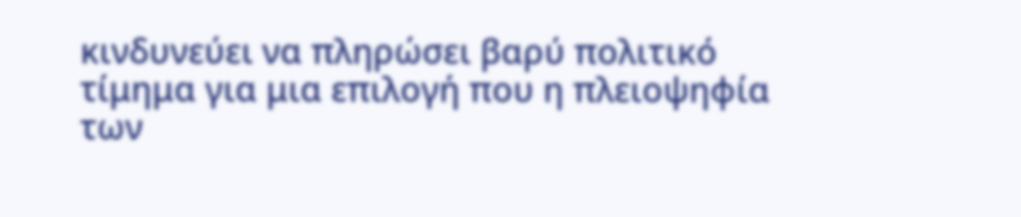κινδυνεύει να πληρώσει βαρύ πολιτικό τίμημα για μια επιλογή που η πλειοψηφία των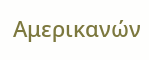Αμερικανών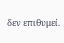δεν επιθυμεί.